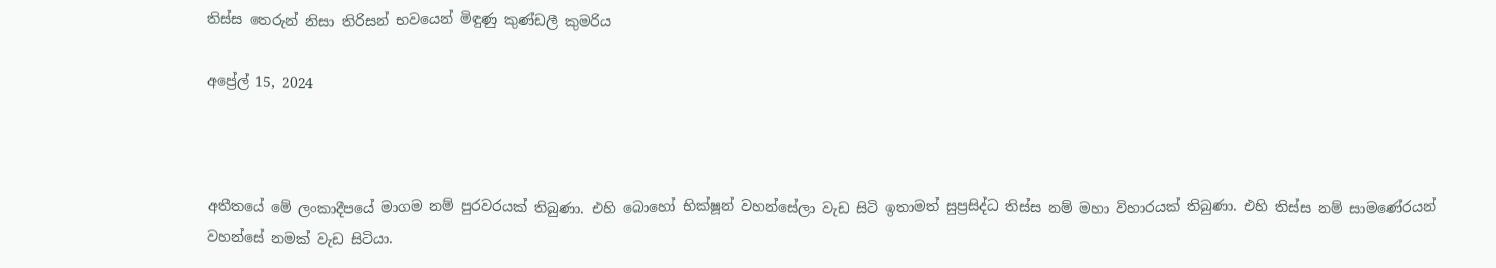තිස්ස තෙරුන් නිසා තිරිසන් භවයෙන් මිඳුණු කුණ්ඩලී කුමරිය

අප්‍රේල් 15, 2024



අතීතයේ මේ ලංකාදීපයේ මාගම නම් පුරවරයක් තිබුණා. එහි බොහෝ භික්ෂූන් වහන්සේලා වැඩ සිටි ඉතාමත් සුප්‍රසිද්ධ තිස්ස නම් මහා විහාරයක් තිබුණා. එහි තිස්ස නම් සාමණේරයන් වහන්සේ නමක් වැඩ සිටියා.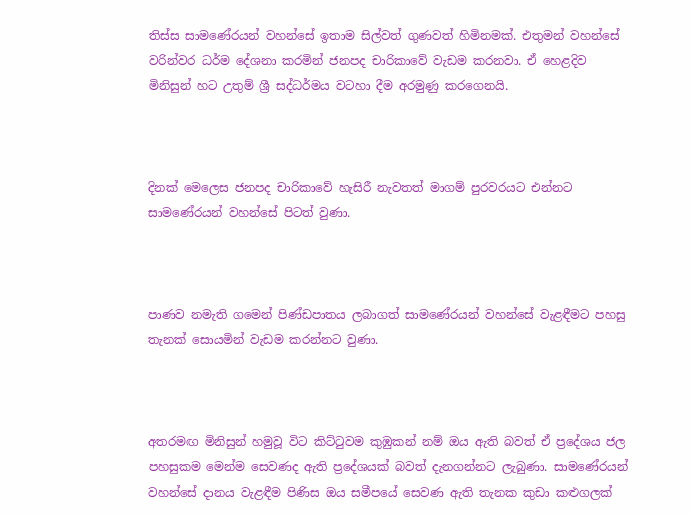තිස්ස සාමණේරයන් වහන්සේ ඉතාම සිල්වත් ගුණවත් හිමිනමක්. එතුමන් වහන්සේ වරින්වර ධර්ම දේශනා කරමින් ජනපද චාරිකාවේ වැඩම කරනවා. ඒ හෙළදිව මිනිසුන් හට උතුම් ශ්‍රී සද්ධර්මය වටහා දීම අරමුණු කරගෙනයි.



දිනක් මෙලෙස ජනපද චාරිකාවේ හැසිරී නැවතත් මාගම් පුරවරයට එන්නට සාමණේරයන් වහන්සේ පිටත් වුණා.



පාණව නමැති ගමෙන් පිණ්ඩපාතය ලබාගත් සාමණේරයන් වහන්සේ වැළඳීමට පහසු තැනක් සොයමින් වැඩම කරන්නට වුණා.



අතරමඟ මිනිසුන් හමුවූ විට කිට්ටුවම කුඹුකන් නම් ඔය ඇති බවත් ඒ ප්‍රදේශය ජල පහසුකම මෙන්ම සෙවණද ඇති ප්‍රදේශයක් බවත් දැනගන්නට ලැබුණා. සාමණේරයන් වහන්සේ දානය වැළඳීම පිණිස ඔය සමීපයේ සෙවණ ඇති තැනක කුඩා කළුගලක්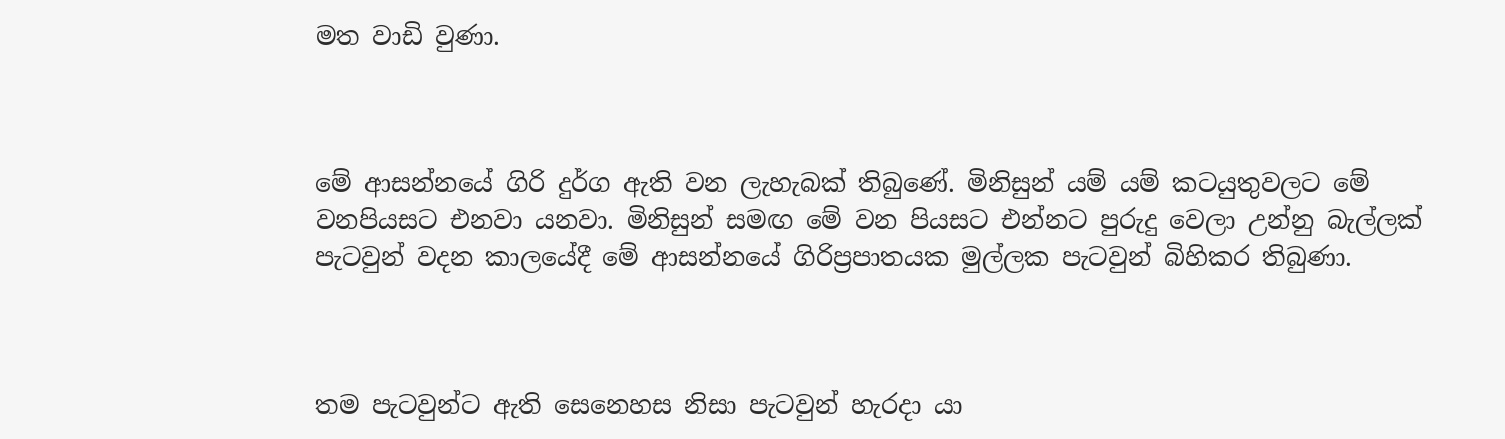මත වාඩි වුණා.



මේ ආසන්නයේ ගිරි දුර්ග ඇති වන ලැහැබක් තිබුණේ. මිනිසුන් යම් යම් කටයුතුවලට මේ වනපියසට එනවා යනවා. මිනිසුන් සමඟ මේ වන පියසට එන්නට පුරුදු වෙලා උන්නු බැල්ලක් පැටවුන් වදන කාලයේදී මේ ආසන්නයේ ගිරිප්‍රපාතයක මුල්ලක පැටවුන් බිහිකර තිබුණා.



තම පැටවුන්ට ඇති සෙනෙහස නිසා පැටවුන් හැරදා යා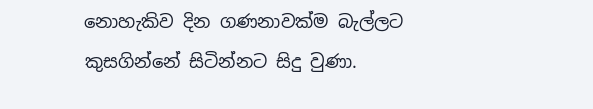නොහැකිව දින ගණනාවක්ම බැල්ලට කුසගින්නේ සිටින්නට සිදු වුණා.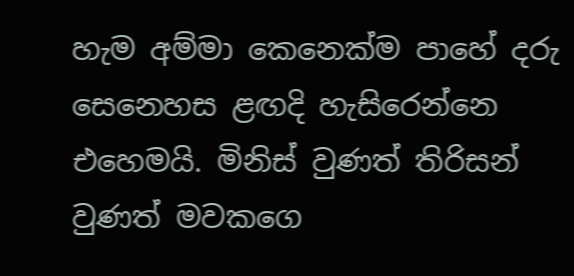හැම අම්මා කෙනෙක්ම පාහේ දරු සෙනෙහස ළඟදි හැසිරෙන්නෙ එහෙමයි. මිනිස් වුණත් තිරිසන් වුණත් මවකගෙ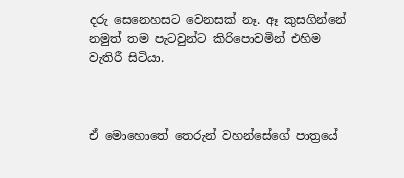දරු සෙනෙහසට වෙනසක් නෑ. ඈ කුසගින්නේ නමුත් තම පැටවුන්ට කිරිපොවමින් එහිම වැතිරී සිටියා.



ඒ මොහොතේ තෙරුන් වහන්සේගේ පාත්‍රයේ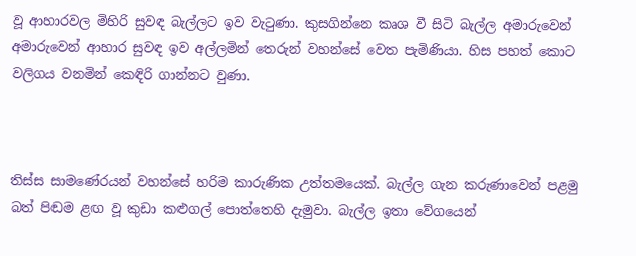වූ ආහාරවල මිහිරි සුවඳ බැල්ලට ඉව වැටුණා. කුසගින්නෙ කෘශ වී සිටි බැල්ල අමාරුවෙන් අමාරුවෙන් ආහාර සුවඳ ඉව අල්ලමින් තෙරුන් වහන්සේ වෙත පැමිණියා. හිස පහත් කොට වලිගය වනමින් කෙඳිරි ගාන්නට වුණා.



තිස්ස සාමණේරයන් වහන්සේ හරිම කාරුණික උත්තමයෙක්. බැල්ල ගැන කරුණාවෙන් පළමු බත් පිඬම ළඟ වූ කුඩා කළුගල් පොත්තෙහි දැමුවා. බැල්ල ඉතා වේගයෙන්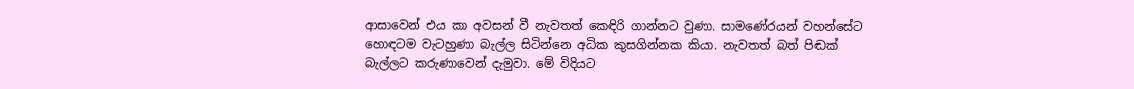ආසාවෙන් එය කා අවසන් වී නැවතත් කෙඳිරි ගාන්නට වුණා. සාමණේරයන් වහන්සේට හොඳටම වැටහුණා බැල්ල සිටින්නෙ අධික කුසගින්නක කියා. නැවතත් බත් පිඬක් බැල්ලට කරුණාවෙන් දැමුවා. මේ විදියට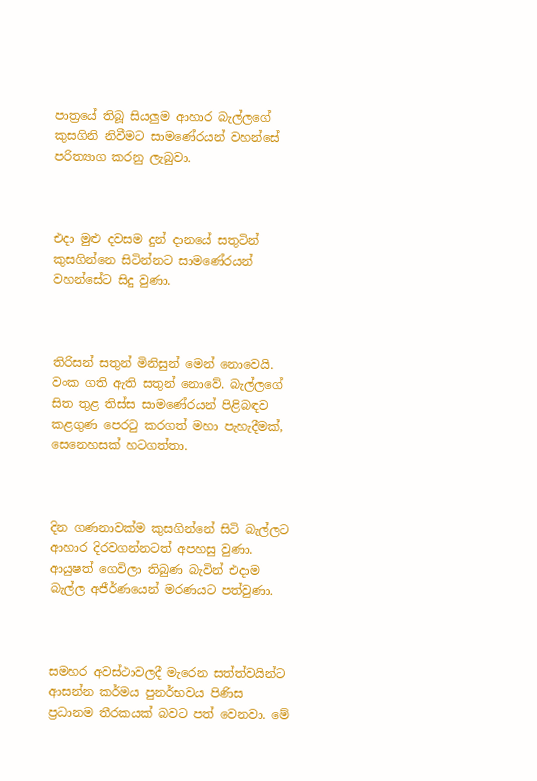පාත්‍රයේ තිබූ සියලුම ආහාර බැල්ලගේ කුසගිනි නිවීමට සාමණේරයන් වහන්සේ පරිත්‍යාග කරනු ලැබුවා.



එදා මුළු දවසම දුන් දානයේ සතුටින් කුසගින්නෙ සිටින්නට සාමණේරයන් වහන්සේට සිදු වුණා.



තිරිසන් සතුන් මිනිසුන් මෙන් නොවෙයි. වංක ගති ඇති සතුන් නොවේ. බැල්ලගේ සිත තුළ තිස්ස සාමණේරයන් පිළිබඳව කළගුණ පෙරටු කරගත් මහා පැහැදීමක්, සෙනෙහසක් හටගත්තා.



දින ගණනාවක්ම කුසගින්නේ සිටි බැල්ලට ආහාර දිරවගන්නටත් අපහසු වුණා. ආයුෂත් ගෙවිලා තිබුණ බැවින් එදාම බැල්ල අජීර්ණයෙන් මරණයට පත්වුණා.



සමහර අවස්ථාවලදී මැරෙන සත්ත්වයින්ට ආසන්න කර්මය පුනර්භවය පිණිස ප්‍රධානම තීරකයක් බවට පත් වෙනවා. මේ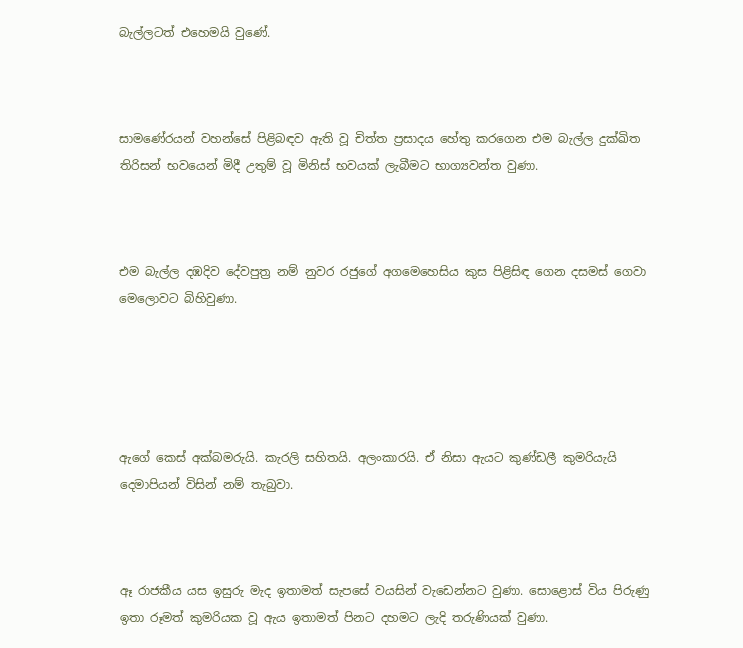බැල්ලටත් එහෙමයි වුණේ.



සාමණේරයන් වහන්සේ පිළිබඳව ඇති වූ චිත්ත ප්‍රසාදය හේතු කරගෙන එම බැල්ල දුක්ඛිත තිරිසන් භවයෙන් මිදී උතුම් වූ මිනිස් භවයක් ලැබීමට භාග්‍යවන්ත වුණා.



එම බැල්ල දඹදිව දේවපුත්‍ර නම් නුවර රජුගේ අගමෙහෙසිය කුස පිළිසිඳ ගෙන දසමස් ගෙවා මෙලොවට බිහිවුණා.





ඇගේ කෙස් අක්බමරුයි. කැරලි සහිතයි. අලංකාරයි. ඒ නිසා ඇයට කුණ්ඩලී කුමරියැයි දෙමාපියන් විසින් නම් තැබුවා.



ඈ රාජකීය යස ඉසුරු මැද ඉතාමත් සැපසේ වයසින් වැඩෙන්නට වුණා. සොළොස් විය පිරුණු ඉතා රූමත් කුමරියක වූ ඇය ඉතාමත් පිනට දහමට ලැදි තරුණියක් වුණා.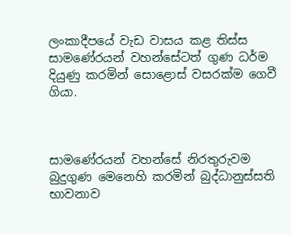ලංකාදීපයේ වැඩ වාසය කළ තිස්ස සාමණේරයන් වහන්සේටත් ගුණ ධර්ම දියුණු කරමින් සොළොස් වසරක්ම ගෙවී ගියා.



සාමණේරයන් වහන්සේ නිරතුරුවම බුදුගුණ මෙනෙහි කරමින් බුද්ධානුස්සති භාවනාව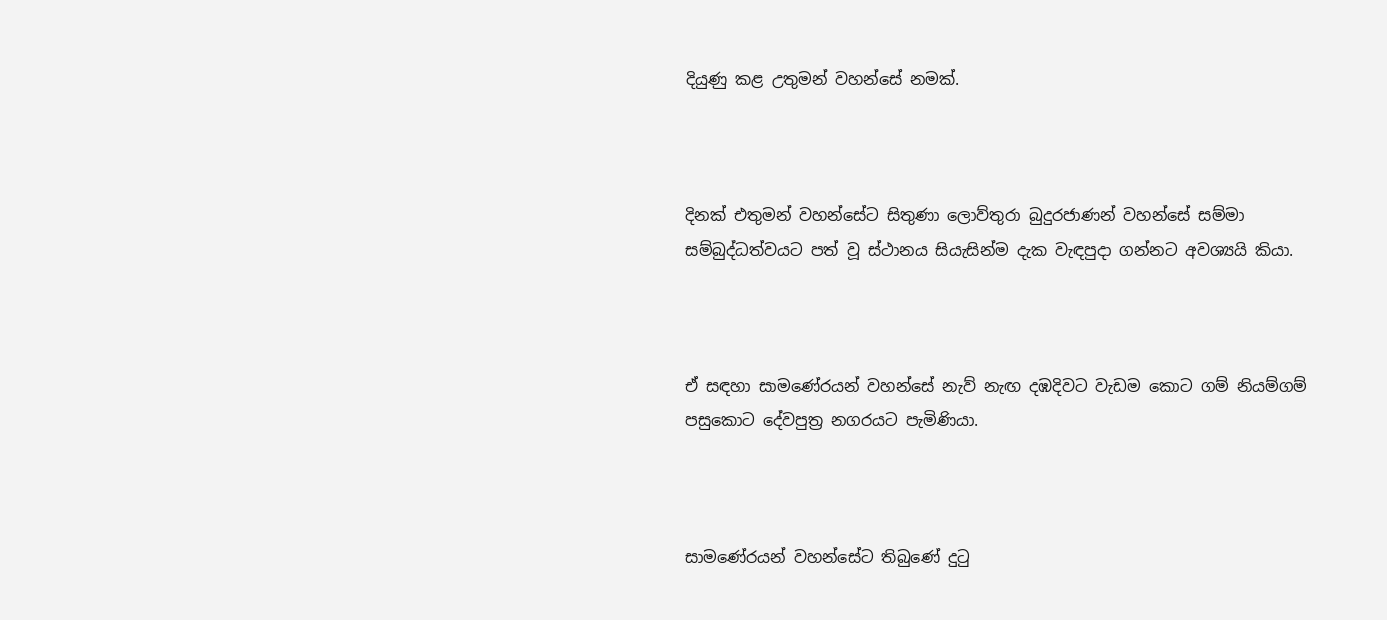දියුණු කළ උතුමන් වහන්සේ නමක්.



දිනක් එතුමන් වහන්සේට සිතුණා ලොව්තුරා බුදුරජාණන් වහන්සේ සම්මා සම්බුද්ධත්වයට පත් වූ ස්ථානය සියැසින්ම දැක වැඳපුදා ගන්නට අවශ්‍යයි කියා.



ඒ සඳහා සාමණේරයන් වහන්සේ නැව් නැඟ දඹදිවට වැඩම කොට ගම් නියම්ගම් පසුකොට දේවපුත්‍ර නගරයට පැමිණියා.



සාමණේරයන් වහන්සේට තිබුණේ දුටු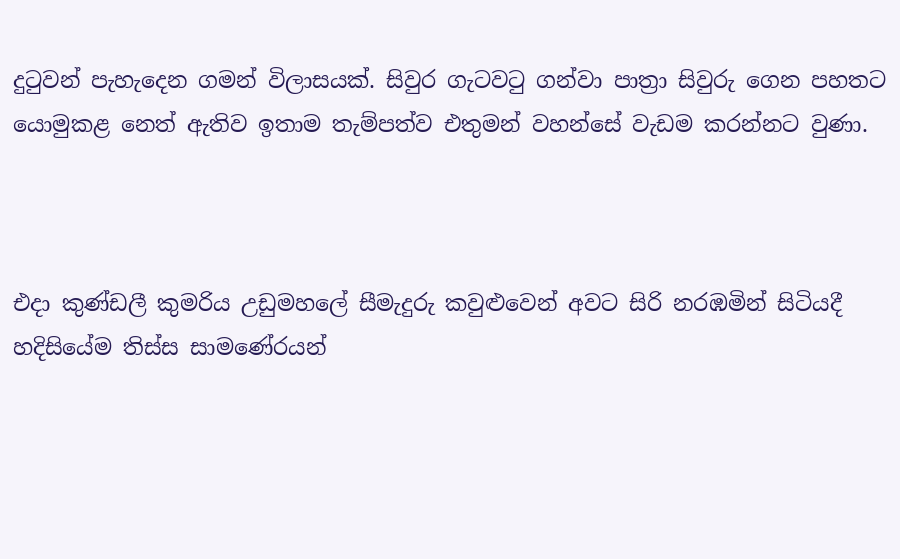දුටුවන් පැහැදෙන ගමන් විලාසයක්. සිවුර ගැටවටු ගන්වා පාත්‍රා සිවුරු ගෙන පහතට යොමුකළ නෙත් ඇතිව ඉතාම තැම්පත්ව එතුමන් වහන්සේ වැඩම කරන්නට වුණා.



එදා කුණ්ඩලී කුමරිය උඩුමහලේ සීමැදුරු කවුළුවෙන් අවට සිරි නරඹමින් සිටියදී හදිසියේම තිස්ස සාමණේරයන්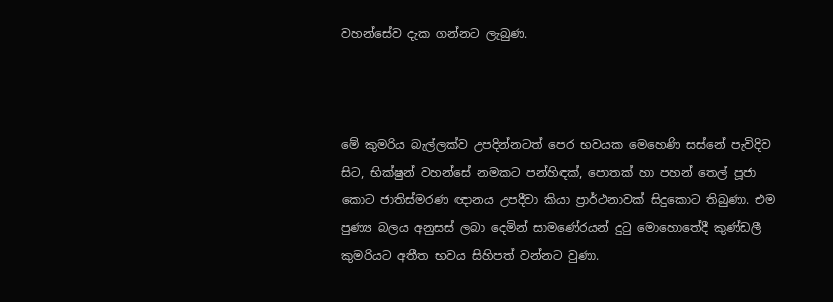වහන්සේව දැක ගන්නට ලැබුණ.



මේ කුමරිය බැල්ලක්ව උපදින්නටත් පෙර භවයක මෙහෙණි සස්නේ පැවිදිව සිට, භික්ෂුන් වහන්සේ නමකට පන්හිඳක්, පොතක් හා පහන් තෙල් පූජා කොට ජාතිස්මරණ ඥානය උපදීවා කියා ප්‍රාර්ථනාවක් සිදුකොට තිබුණා. එම පුණ්‍ය බලය අනුසස් ලබා දෙමින් සාමණේරයන් දුටු මොහොතේදී කුණ්ඩලී කුමරියට අතීත භවය සිහිපත් වන්නට වුණා.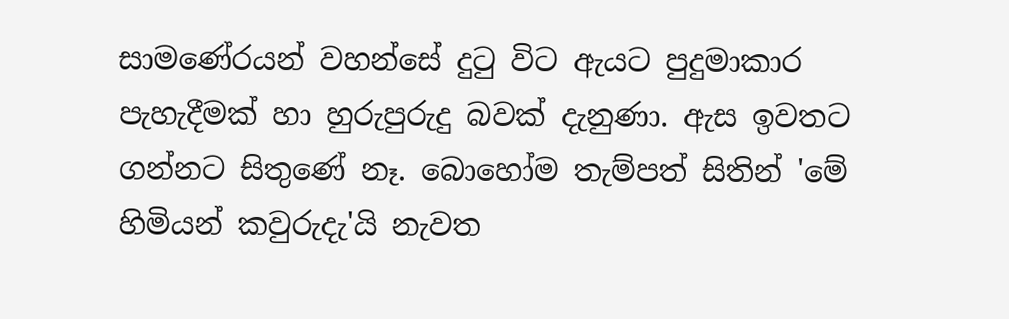සාමණේරයන් වහන්සේ දුටු විට ඇයට පුදුමාකාර පැහැදීමක් හා හුරුපුරුදු බවක් දැනුණා. ඇස ඉවතට ගන්නට සිතුණේ නෑ. බොහෝම තැම්පත් සිතින් 'මේ හිමියන් කවුරුදැ'යි නැවත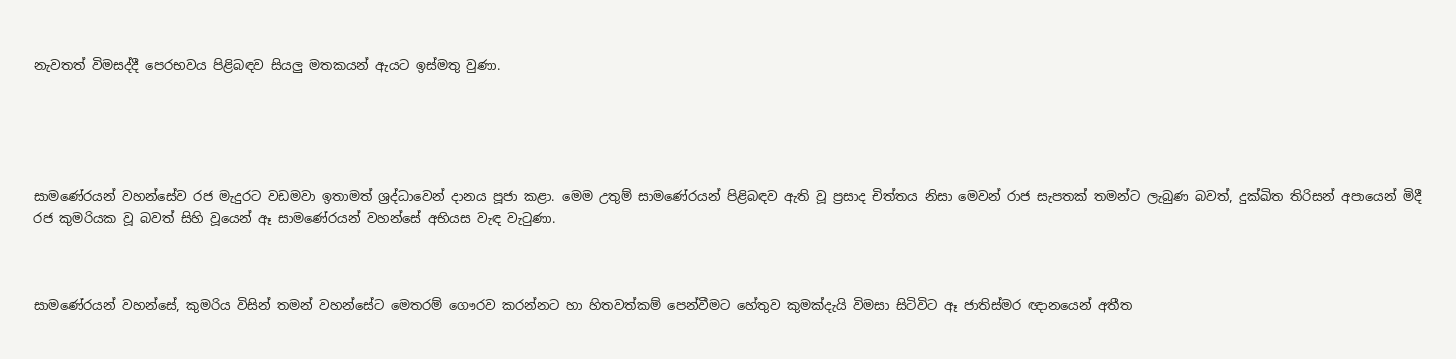නැවතත් විමසද්දී පෙරභවය පිළිබඳව සියලු මතකයන් ඇයට ඉස්මතු වුණා.





සාමණේරයන් වහන්සේව රජ මැදුරට වඩමවා ඉතාමත් ශ්‍රද්ධාවෙන් දානය පූජා කළා. මෙම උතුම් සාමණේරයන් පිළිබඳව ඇති වූ ප්‍රසාද චිත්තය නිසා මෙවන් රාජ සැපතක් තමන්ට ලැබුණ බවත්, දුක්ඛිත තිරිසන් අපායෙන් මිදී රජ කුමරියක වූ බවත් සිහි වූයෙන් ඈ සාමණේරයන් වහන්සේ අභියස වැඳ වැටුණා.



සාමණේරයන් වහන්සේ, කුමරිය විසින් තමන් වහන්සේට මෙතරම් ගෞරව කරන්නට හා හිතවත්කම් පෙන්වීමට හේතුව කුමක්දැයි විමසා සිටිවිට ඈ ජාතිස්මර ඥානයෙන් අතීත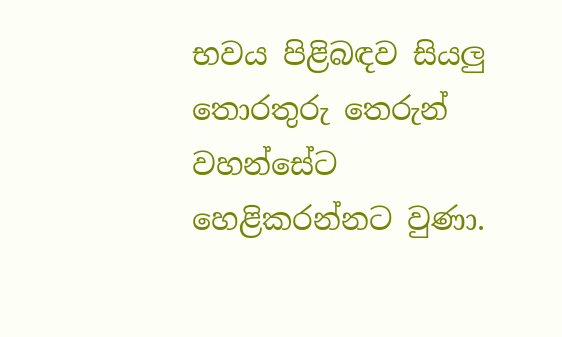භවය පිළිබඳව සියලු තොරතුරු තෙරුන් වහන්සේට හෙළිකරන්නට වුණා.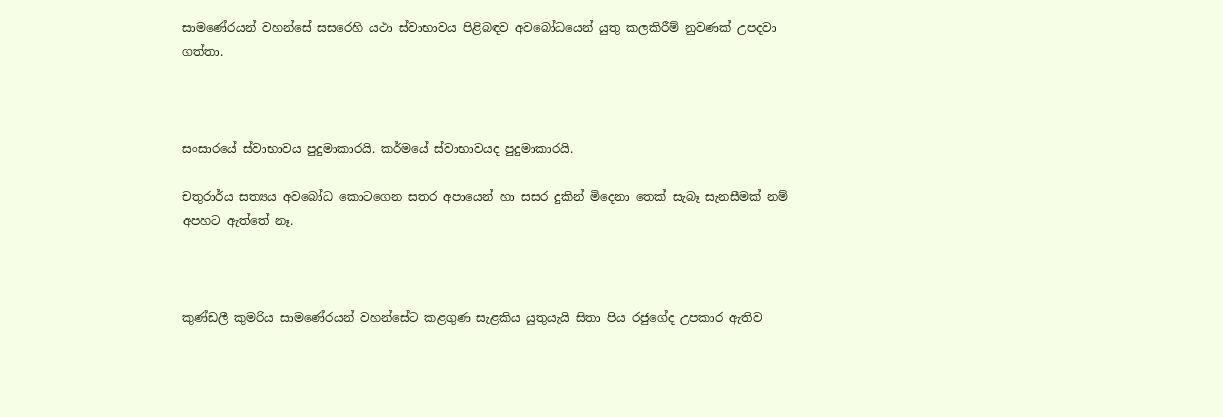සාමණේරයන් වහන්සේ සසරෙහි යථා ස්වාභාවය පිළිබඳව අවබෝධයෙන් යුතු කලකිරීම් නුවණක් උපදවා ගත්තා.



සංසාරයේ ස්වාභාවය පුදුමාකාරයි. කර්මයේ ස්වාභාවයද පුදුමාකාරයි.

චතුරාර්ය සත්‍යය අවබෝධ කොටගෙන සතර අපායෙන් හා සසර දුකින් මිදෙනා තෙක් සැබෑ සැනසීමක් නම් අපහට ඇත්තේ නෑ.



කුණ්ඩලී කුමරිය සාමණේරයන් වහන්සේට කළගුණ සැළකිය යුතුයැයි සිතා පිය රජුගේද උපකාර ඇතිව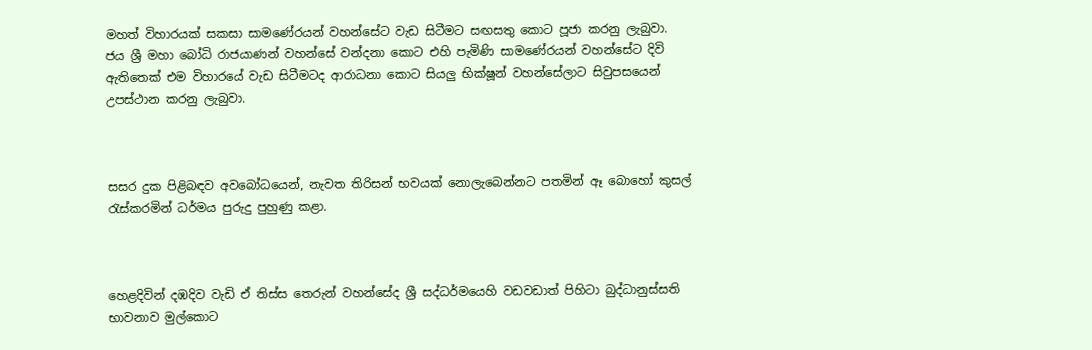මහත් විහාරයක් සකසා සාමණේරයන් වහන්සේට වැඩ සිටීමට සඟසතු කොට පූජා කරනු ලැබුවා. ජය ශ්‍රී මහා බෝධි රාජයාණන් වහන්සේ වන්දනා කොට එහි පැමිණි සාමණේරයන් වහන්සේට දිවි ඇතිතෙක් එම විහාරයේ වැඩ සිටීමටද ආරාධනා කොට සියලු භික්ෂූන් වහන්සේලාට සිවුපසයෙන් උපස්ථාන කරනු ලැබුවා.



සසර දුක පිළිබඳව අවබෝධයෙන්, නැවත තිරිසන් භවයක් නොලැබෙන්නට පතමින් ඈ බොහෝ කුසල් රැස්කරමින් ධර්මය පුරුදු පුහුණු කළා.



හෙළදිවින් දඹදිව වැඩි ඒ තිස්ස තෙරුන් වහන්සේද ශ්‍රී සද්ධර්මයෙහි වඩවඩාත් පිහිටා බුද්ධානුස්සති භාවනාව මුල්කොට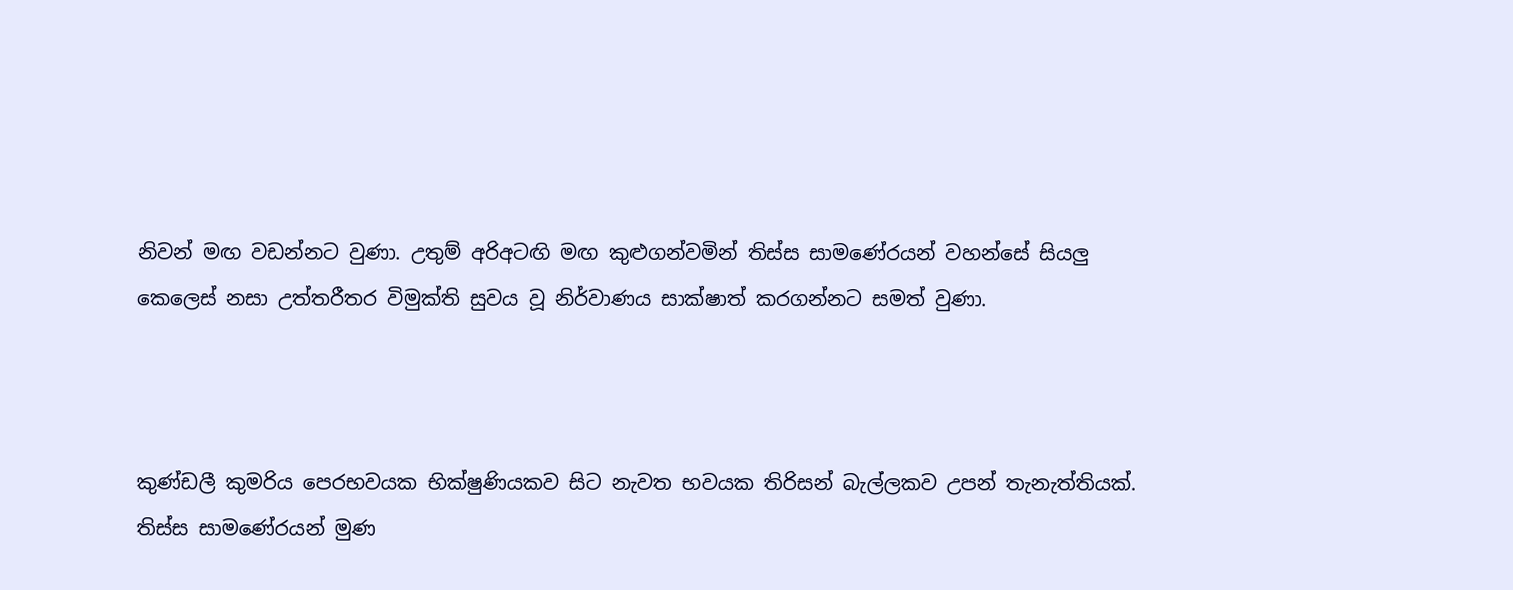නිවන් මඟ වඩන්නට වුණා. උතුම් අරිඅටඟි මඟ කුළුගන්වමින් තිස්ස සාමණේරයන් වහන්සේ සියලු කෙලෙස් නසා උත්තරීතර විමුක්ති සුවය වූ නිර්වාණය සාක්ෂාත් කරගන්නට සමත් වුණා.



කුණ්ඩලී කුමරිය පෙරභවයක භික්ෂුණියකව සිට නැවත භවයක තිරිසන් බැල්ලකව උපන් තැනැත්තියක්. තිස්ස සාමණේරයන් මුණ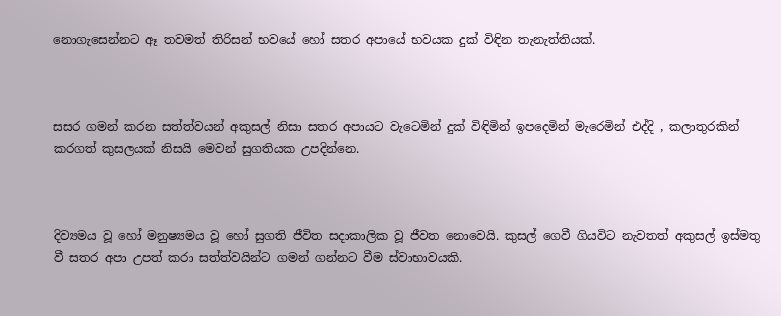නොගැසෙන්නට ඈ තවමත් තිරිසන් භවයේ හෝ සතර අපායේ භවයක දුක් විඳින තැනැත්තියක්.



සසර ගමන් කරන සත්ත්වයන් අකුසල් නිසා සතර අපායට වැටෙමින් දුක් විඳිමින් ඉපදෙමින් මැරෙමින් එද්දි , කලාතුරකින් කරගත් කුසලයක් නිසයි මෙවන් සුගතියක උපදින්නෙ.



දිව්‍යමය වූ හෝ මනුෂ්‍යමය වූ හෝ සුගති ජීවිත සදාකාලික වූ ජීවත නොවෙයි. කුසල් ගෙවී ගියවිට නැවතත් අකුසල් ඉස්මතු වී සතර අපා උපත් කරා සත්ත්වයින්ට ගමන් ගන්නට වීම ස්වාභාවයකි.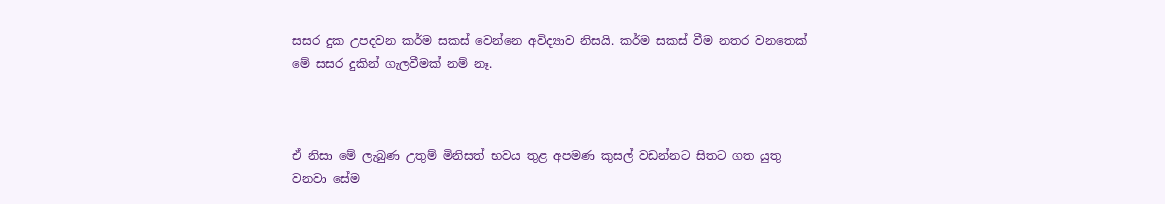සසර දුක උපදවන කර්ම සකස් වෙන්නෙ අවිද්‍යාව නිසයි. කර්ම සකස් වීම නතර වනතෙක් මේ සසර දුකින් ගැලවීමක් නම් නෑ.



ඒ නිසා මේ ලැබුණ උතුම් මිනිසත් භවය තුළ අපමණ කුසල් වඩන්නට සිතට ගත යුතු වනවා සේම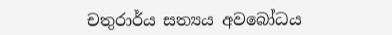චතුරාර්ය සත්‍යය අවබෝධය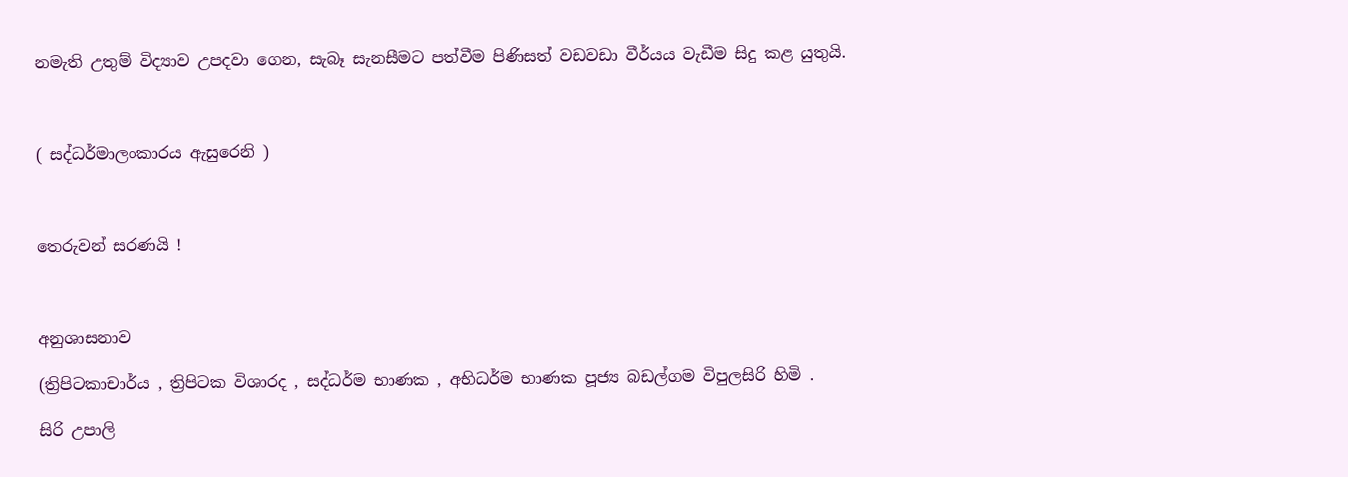නමැති උතුම් විද්‍යාව උපදවා ගෙන, සැබෑ සැනසීමට පත්වීම පිණිසත් වඩවඩා වීර්යය වැඩීම සිදු කළ යුතුයි.



( සද්ධර්මාලංකාරය ඇසුරෙනි )



තෙරුවන් සරණයි !



අනුශාසනාව

(ත්‍රිපිටකාචාර්ය , ත්‍රිපිටක විශාරද , සද්ධර්ම භාණක , අභිධර්ම භාණක පූජ්‍ය බඩල්ගම විපුලසිරි හිමි .

සිරි උපාලි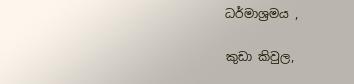ධර්මාශ්‍රමය ,

කුඩා කිවුල,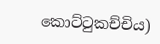කොට්ටුකච්චිය)